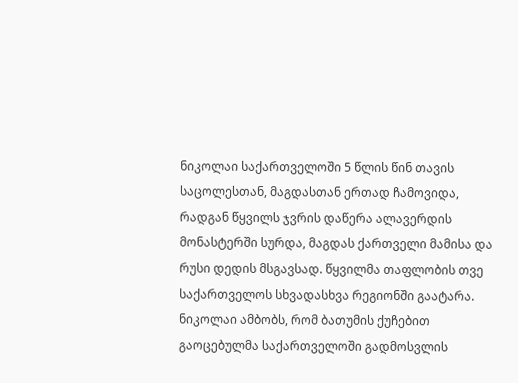ნიკოლაი საქართველოში 5 წლის წინ თავის საცოლესთან, მაგდასთან ერთად ჩამოვიდა, რადგან წყვილს ჯვრის დაწერა ალავერდის მონასტერში სურდა, მაგდას ქართველი მამისა და რუსი დედის მსგავსად. წყვილმა თაფლობის თვე საქართველოს სხვადასხვა რეგიონში გაატარა. ნიკოლაი ამბობს, რომ ბათუმის ქუჩებით გაოცებულმა საქართველოში გადმოსვლის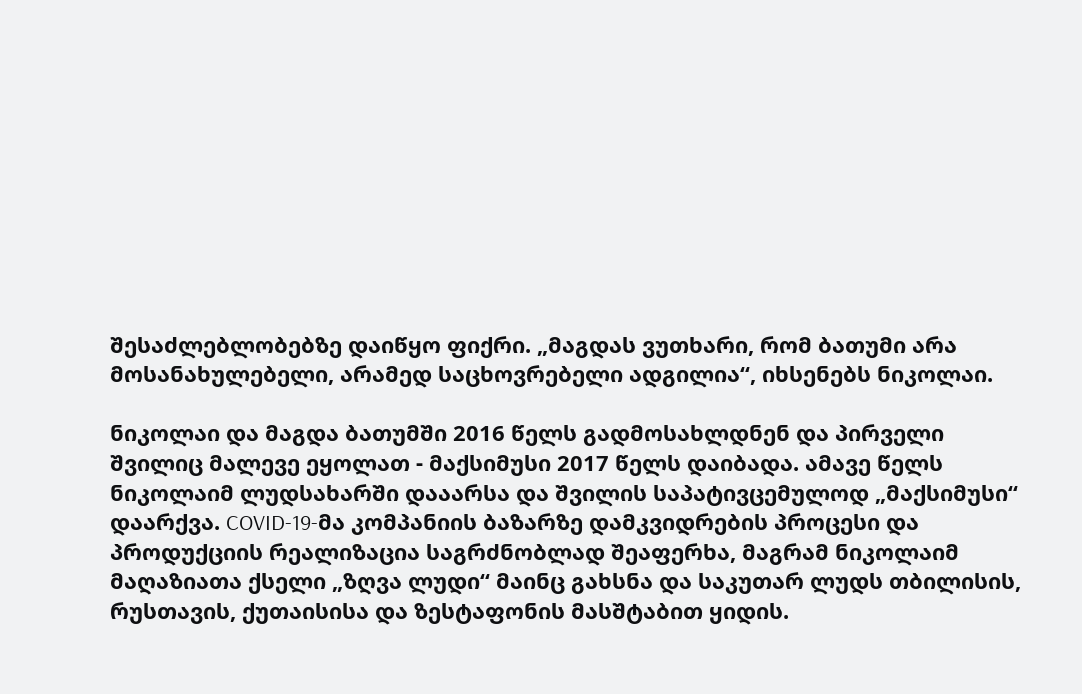შესაძლებლობებზე დაიწყო ფიქრი. „მაგდას ვუთხარი, რომ ბათუმი არა მოსანახულებელი, არამედ საცხოვრებელი ადგილია“, იხსენებს ნიკოლაი.

ნიკოლაი და მაგდა ბათუმში 2016 წელს გადმოსახლდნენ და პირველი შვილიც მალევე ეყოლათ - მაქსიმუსი 2017 წელს დაიბადა. ამავე წელს ნიკოლაიმ ლუდსახარში დააარსა და შვილის საპატივცემულოდ „მაქსიმუსი“ დაარქვა. COVID-19-მა კომპანიის ბაზარზე დამკვიდრების პროცესი და პროდუქციის რეალიზაცია საგრძნობლად შეაფერხა, მაგრამ ნიკოლაიმ მაღაზიათა ქსელი „ზღვა ლუდი“ მაინც გახსნა და საკუთარ ლუდს თბილისის, რუსთავის, ქუთაისისა და ზესტაფონის მასშტაბით ყიდის.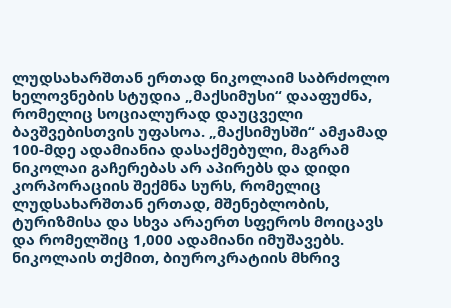ლუდსახარშთან ერთად ნიკოლაიმ საბრძოლო ხელოვნების სტუდია „მაქსიმუსი“ დააფუძნა, რომელიც სოციალურად დაუცველი ბავშვებისთვის უფასოა. „მაქსიმუსში“ ამჟამად 100-მდე ადამიანია დასაქმებული, მაგრამ ნიკოლაი გაჩერებას არ აპირებს და დიდი კორპორაციის შექმნა სურს, რომელიც ლუდსახარშთან ერთად, მშენებლობის, ტურიზმისა და სხვა არაერთ სფეროს მოიცავს და რომელშიც 1,000 ადამიანი იმუშავებს. ნიკოლაის თქმით, ბიუროკრატიის მხრივ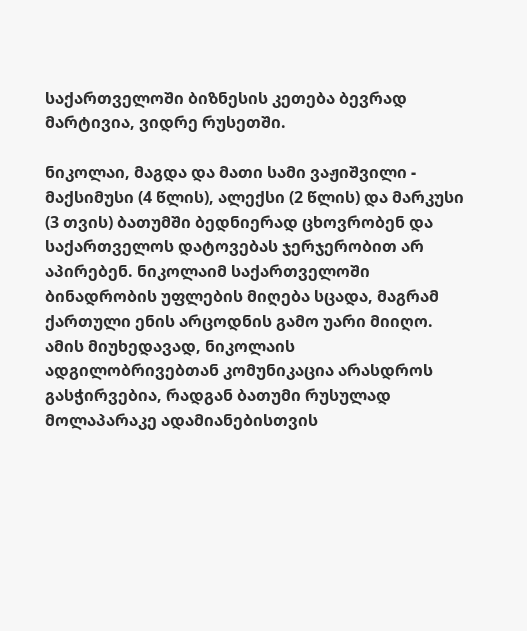საქართველოში ბიზნესის კეთება ბევრად მარტივია, ვიდრე რუსეთში.

ნიკოლაი, მაგდა და მათი სამი ვაჟიშვილი - მაქსიმუსი (4 წლის), ალექსი (2 წლის) და მარკუსი (3 თვის) ბათუმში ბედნიერად ცხოვრობენ და საქართველოს დატოვებას ჯერჯერობით არ აპირებენ. ნიკოლაიმ საქართველოში ბინადრობის უფლების მიღება სცადა, მაგრამ ქართული ენის არცოდნის გამო უარი მიიღო. ამის მიუხედავად, ნიკოლაის ადგილობრივებთან კომუნიკაცია არასდროს გასჭირვებია, რადგან ბათუმი რუსულად მოლაპარაკე ადამიანებისთვის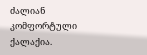ძალიან კომფორტული ქალაქია.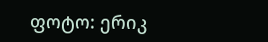ფოტო: ერიკ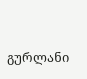გურლანი